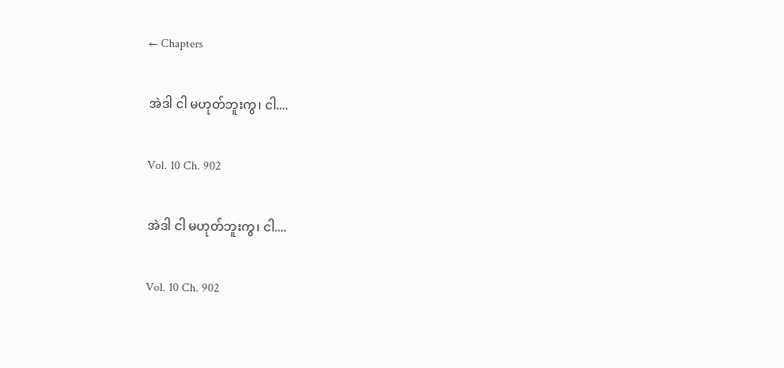← Chapters

အဲဒါ ငါ မဟုတ်ဘူးကွ၊ ငါ....

Vol. 10 Ch. 902

အဲဒါ ငါ မဟုတ်ဘူးကွ၊ ငါ....

Vol. 10 Ch. 902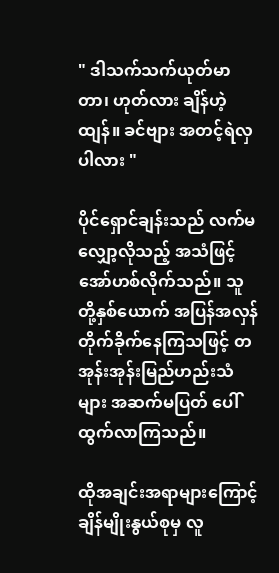" ဒါသက်သက်ယုတ်မာတာ၊ ဟုတ်လား ချိန်ဟဲ့ထျန်။ ခင်ဗျား အတင့်ရဲလှပါလား "

ပိုင်ရှောင်ချန်းသည် လက်မလျှော့လိုသည့် အသံဖြင့် အော်ဟစ်လိုက်သည်။ သူတို့နှစ်ယောက် အပြန်အလှန် တိုက်ခိုက်နေကြသဖြင့် တအုန်းအုန်းမြည်ဟည်းသံများ အဆက်မပြတ် ပေါ်ထွက်လာကြသည်။

ထိုအချင်းအရာများကြောင့် ချိန်မျိုးနွယ်စုမှ လူ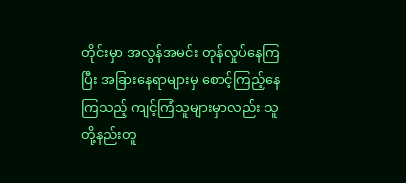တိုင်းမှာ အလွန်အမင်း တုန်လှုပ်နေကြပြီး အခြားနေရာများမှ စောင့်ကြည့်နေကြသည့် ကျင့်ကြံသူများမှာလည်း သူတို့နည်းတူ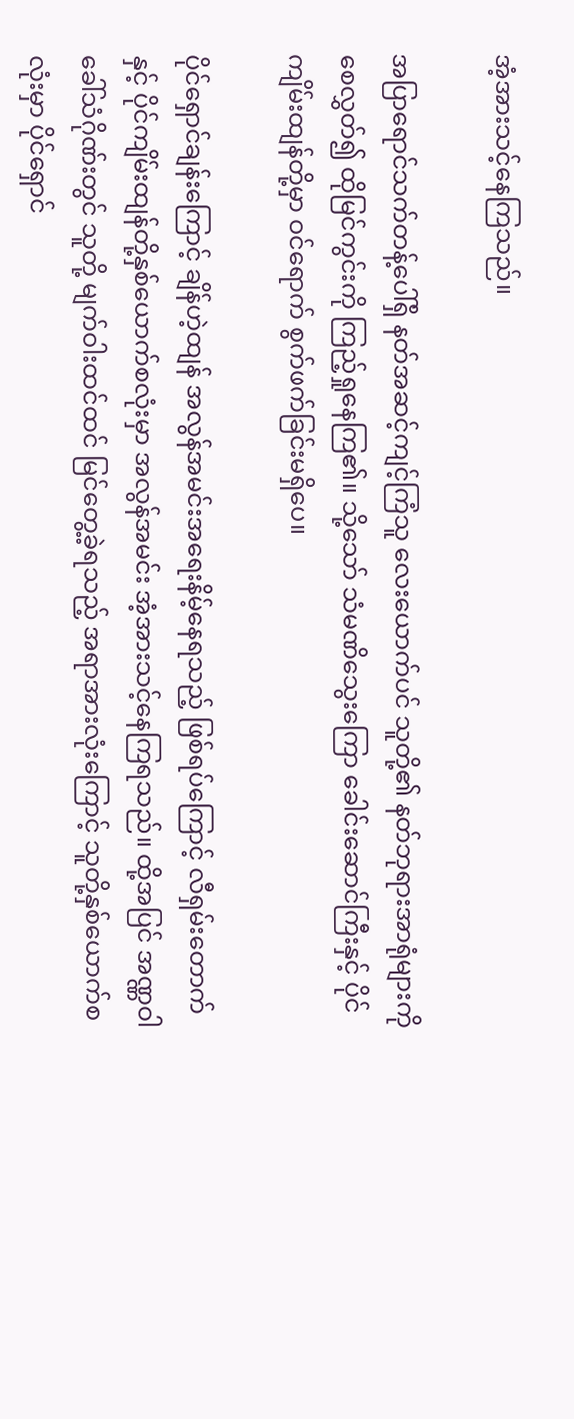အံ့အားသင့်နေကြသည်။

အပြာရောင်သက်တန့်ပေါ်ရှိ နတ်အဆင့်ကျင့်ကြံသူ လေးယောက်ပင် သူတို့၏ နတ်ဘုရားအာရုံများကို စေလွှတ်၍ ထိုမြင်ကွင်းကို ကြည့်ရှုနေကြ၏။ သို့သော် သံမဏိသွေးကြော ခေါင်းဆောင်ကြီးနှင့် ပိုင်ကျိမ်းထျန်တို့မှာ ဝင်ရောက် စွက်ဖက်ခြင်းမရှိပေ။

ပိုင်ရှောင်ချန်းကြောင့် ချိန်ဟဲ့ထျန် အလွန်အမင်းအရေးနိမ့်နေရသည့် ဖြစ်ရပ်ကြောင့် လီရှမ်းတောက်နှင့် ပိုင်ကျိမ်းထျန်တို့နှစ်ယောက်စလုံးမှာ အလွန်အမင်း အံ့အားသင့်နေကြရသည်။ ထို့အပြင် အဏ္ဏဝါခေါ်သံဂိုဏ်းတွင် သူတို့ မျက်ဝါးထင်ထင် မြင်တွေ့ခဲ့ရသည့် အရာအားလုံးကြောင့် သူတို့နှစ်ယောက်စလုံးမှာ ပိုင်ရှောင်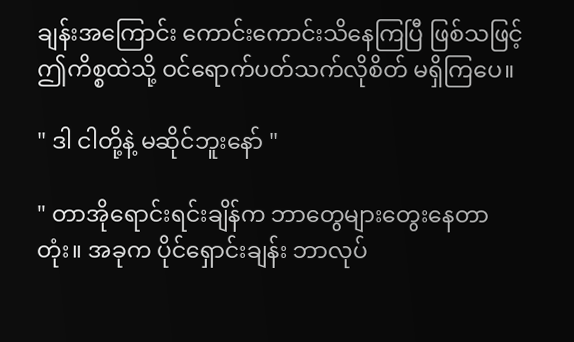ချန်းအကြောင်း ကောင်းကောင်းသိနေကြပြီ ဖြစ်သဖြင့် ဤကိစ္စထဲသို့ ဝင်ရောက်ပတ်သက်လိုစိတ် မရှိကြပေ။

" ဒါ ငါတို့နဲ့ မဆိုင်ဘူးနော် "

" တာအိုရောင်းရင်းချိန်က ဘာတွေများတွေးနေတာတုံး။ အခုက ပိုင်ရှောင်းချန်း ဘာလုပ်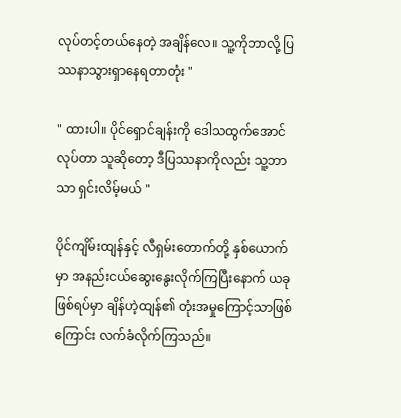လုပ်တင့်တယ်နေတဲ့ အချိန်လေ။ သူ့ကိုဘာလို့ ပြဿနာသွားရှာနေရတာတုံး "

" ထားပါ။ ပိုင်ရှောင်ချန်းကို ဒေါသထွက်အောင်လုပ်တာ သူဆိုတော့ ဒီပြဿနာကိုလည်း သူ့ဘာသာ ရှင်းလိမ့်မယ် "

ပိုင်ကျိမ်းထျန်နှင့် လီရှမ်းတောက်တို့ နှစ်ယောက်မှာ အနည်းငယ်ဆွေးနွေးလိုက်ကြပြီးနောက် ယခုဖြစ်ရပ်မှာ ချိန်ဟဲ့ထျန်၏ တုံးအမှုကြောင့်သာဖြစ်ကြောင်း လက်ခံလိုက်ကြသည်။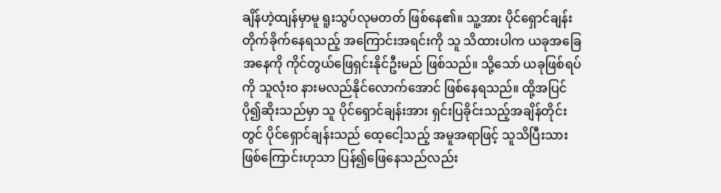ချိန်ဟဲ့ထျန်မှာမူ ရူးသွပ်လုမတတ် ဖြစ်နေ၏။ သူ့အား ပိုင်ရှောင်ချန်း တိုက်ခိုက်နေရသည့် အကြောင်းအရင်းကို သူ သိထားပါက ယခုအခြေအနေကို ကိုင်တွယ်ဖြေရှင်းနိုင်ဦးမည် ဖြစ်သည်။ သို့သော် ယခုဖြစ်ရပ်ကို သူလုံးဝ နားမလည်နိုင်လောက်အောင် ဖြစ်နေရသည်။ ထို့အပြင် ပို၍ဆိုးသည်မှာ သူ ပိုင်ရှောင်ချန်းအား ရှင်းပြခိုင်းသည့်အချိန်တိုင်းတွင် ပိုင်ရှောင်ချန်းသည် ထေ့ငေါ့သည့် အမူအရာဖြင့် သူသိပြီးသား ဖြစ်ကြောင်းဟုသာ ပြန်၍ဖြေနေသည်လည်း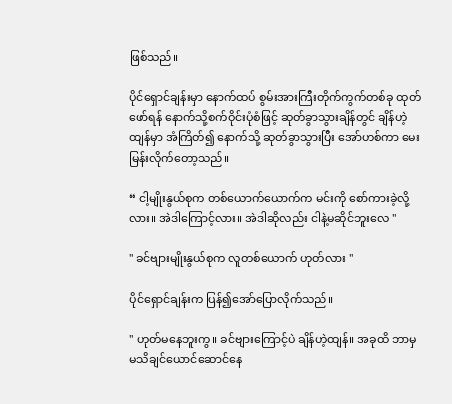ဖြစ်သည်။

ပိုင်ရှောင်ချန်းမှာ နောက်ထပ် စွမ်းအားကြီးတိုက်ကွက်တစ်ခု ထုတ်ဖော်ရန် နောက်သို့စက်ဝိုင်းပုံစံဖြင့် ဆုတ်ခွာသွားချိန်တွင် ချိန်ဟဲ့ထျန်မှာ အံကြိတ်၍ နောက်သို့ ဆုတ်ခွာသွားပြီး အော်ဟစ်ကာ မေးမြန်းလိုက်တော့သည်။

“ ငါ့မျိုးနွယ်စုက တစ်ယောက်ယောက်က မင်းကို စော်ကားခဲ့လို့လား။ အဲဒါကြောင့်လား။ အဲဒါဆိုလည်း ငါနဲ့မဆိုင်ဘူးလေ "

" ခင်ဗျားမျိုးနွယ်စုက လူတစ်ယောက် ဟုတ်လား "

ပိုင်ရှောင်ချန်းက ပြန်၍အော်ပြောလိုက်သည်။

" ဟုတ်မနေဘူးကွ။ ခင်ဗျားကြောင့်ပဲ ချိန်ဟဲ့ထျန်။ အခုထိ ဘာမှမသိချင်ယောင်ဆောင်နေ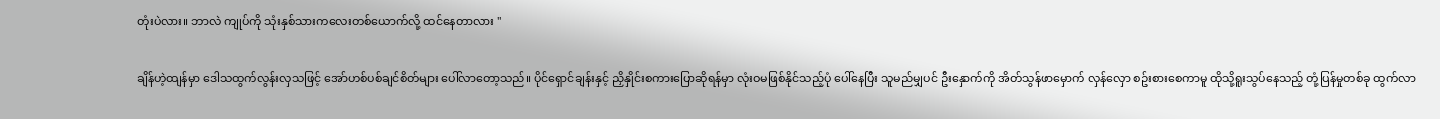တုံးပဲလား။ ဘာလဲ ကျုပ်ကို သုံးနှစ်သားကလေးတစ်ယောက်လို့ ထင်နေတာလား "

ချိန်ဟဲ့ထျန်မှာ ဒေါသထွက်လွန်းလှသဖြင့် အော်ဟစ်ပစ်ချင်စိတ်များ ပေါ်လာတော့သည်။ ပိုင်ရှောင်ချန်းနှင့် ညှိနှိုင်းစကားပြောဆိုရန်မှာ လုံးဝမဖြစ်နိုင်သည့်ပုံ ပေါ်နေပြီး သူမည်မျှပင် ဦးနှောက်ကို အိတ်သွန်ဖာမှောက် လှန်လှော စဥ်းစားစေကာမူ ထိုသို့ရူးသွပ်နေသည့် တုံ့ပြန်မှုတစ်ခု ထွက်လာ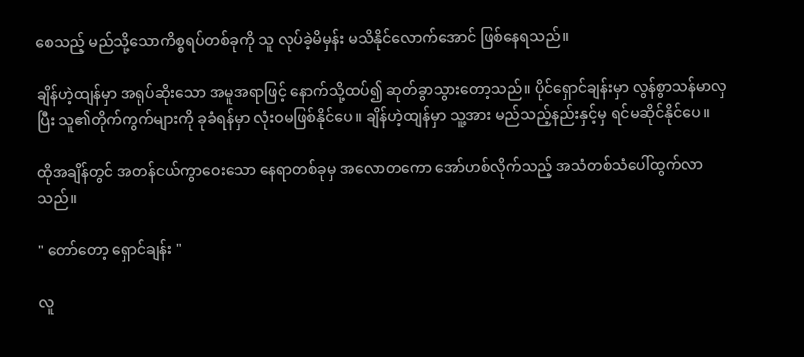စေသည့် မည်သို့သောကိစ္စရပ်တစ်ခုကို သူ လုပ်ခဲ့မိမှန်း မသိနိုင်လောက်အောင် ဖြစ်နေရသည်။

ချိန်ဟဲ့ထျန်မှာ အရုပ်ဆိုးသော အမူအရာဖြင့် နောက်သို့ထပ်၍ ဆုတ်ခွာသွားတော့သည်။ ပိုင်ရှောင်ချန်းမှာ လွန်စွာသန်မာလှပြီး သူ၏တိုက်ကွက်များကို ခုခံရန်မှာ လုံးဝမဖြစ်နိုင်ပေ။ ချိန်ဟဲ့ထျန်မှာ သူ့အား မည်သည့်နည်းနှင့်မှ ရင်မဆိုင်နိုင်ပေ။

ထိုအချိန်တွင် အတန်ငယ်ကွာဝေးသော နေရာတစ်ခုမှ အလောတကော အော်ဟစ်လိုက်သည့် အသံတစ်သံပေါ်ထွက်လာသည်။

" တော်တော့ ရှောင်ချန်း "

လူ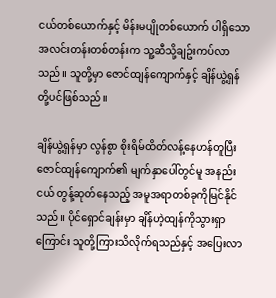ငယ်တစ်ယောက်နှင့် မိန်းမပျိုတစ်ယောက် ပါရှိသော အလင်းတန်းတစ်တန်းက သူ့ဆီသို့ချဥ်းကပ်လာသည်။ သူတို့မှာ ဇောင်ထျန်ကျောက်နှင့် ချိန်ယွဲ့ရှန်တို့ပင်ဖြစ်သည်။

ချိန်ယွဲ့ရှန်မှာ လွန်စွာ စိုးရိမ်ထိတ်လန့်နေဟန်တူပြီး ဇောင်ထျန်ကျောက်၏ မျက်နှာပေါ်တွင်မူ အနည်းငယ် တွန့်ဆုတ်နေသည့် အမူအရာတစ်ခုကိုမြင်နိုင်သည်။ ပိုင်ရှောင်ချန်းမှာ ချိန်ဟဲ့ထျန်ကိုသွားရှာကြောင်း သူတို့ကြားသိလိုက်ရသည်နှင့် အပြေးလာ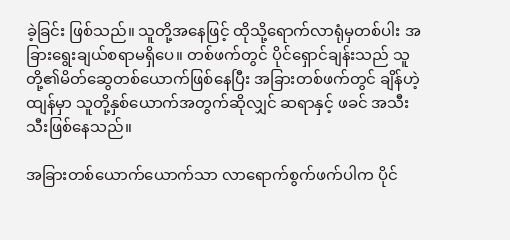ခဲ့ခြင်း ဖြစ်သည်။ သူတို့အနေဖြင့် ထိုသို့ရောက်လာရုံမှတစ်ပါး အခြားရွေးချယ်စရာမရှိပေ။ တစ်ဖက်တွင် ပိုင်ရှောင်ချန်းသည် သူတို့၏မိတ်ဆွေတစ်ယောက်ဖြစ်နေပြီး အခြားတစ်ဖက်တွင် ချိန်ဟဲ့ထျန်မှာ သူတို့နှစ်ယောက်အတွက်ဆိုလျှင် ဆရာနှင့် ဖခင် အသီးသီးဖြစ်နေသည်။

အခြားတစ်ယောက်ယောက်သာ လာရောက်စွက်ဖက်ပါက ပိုင်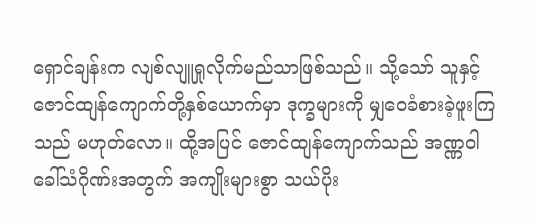ရှောင်ချန်းက လျစ်လျူရှုလိုက်မည်သာဖြစ်သည်။ သို့သော် သူနှင့် ဇောင်ထျန်ကျောက်တို့နှစ်ယောက်မှာ ဒုက္ခများကို မျှဝေခံစားခဲ့ဖူးကြသည် မဟုတ်လော။ ထို့အပြင် ဇောင်ထျန်ကျောက်သည် အဏ္ဏဝါခေါ်သံဂိုဏ်းအတွက် အကျိုးများစွာ သယ်ပိုး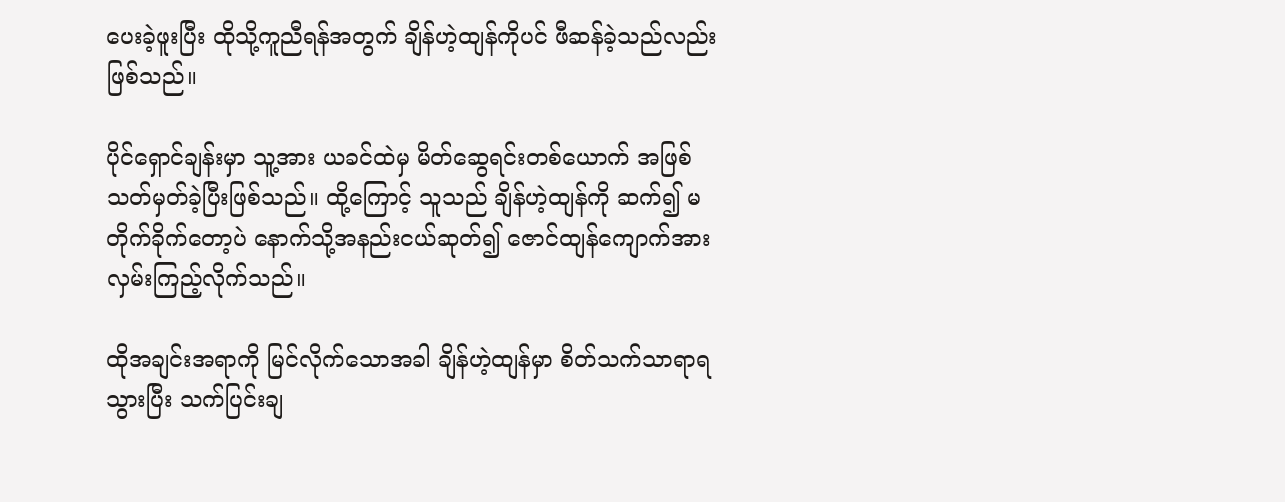ပေးခဲ့ဖူးပြီး ထိုသို့ကူညီရန်အတွက် ချိန်ဟဲ့ထျန်ကိုပင် ဖီဆန်ခဲ့သည်လည်းဖြစ်သည်။

ပိုင်ရှောင်ချန်းမှာ သူ့အား ယခင်ထဲမှ မိတ်ဆွေရင်းတစ်ယောက် အဖြစ်သတ်မှတ်ခဲ့ပြီးဖြစ်သည်။ ထို့ကြောင့် သူသည် ချိန်ဟဲ့ထျန်ကို ဆက်၍ မတိုက်ခိုက်တော့ပဲ နောက်သို့အနည်းငယ်ဆုတ်၍ ဇောင်ထျန်ကျောက်အား လှမ်းကြည့်လိုက်သည်။

ထိုအချင်းအရာကို မြင်လိုက်သောအခါ ချိန်ဟဲ့ထျန်မှာ စိတ်သက်သာရာရသွားပြီး သက်ပြင်းချ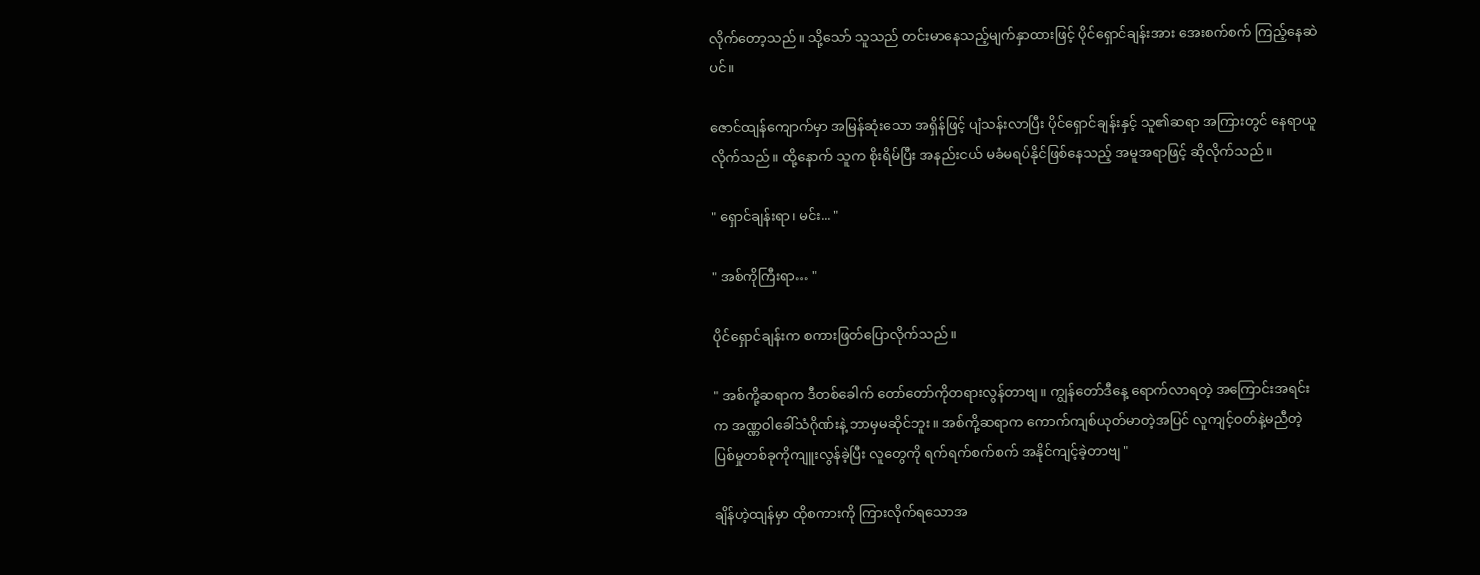လိုက်တော့သည်။ သို့သော် သူသည် တင်းမာနေသည့်မျက်နှာထားဖြင့် ပိုင်ရှောင်ချန်းအား အေးစက်စက် ကြည့်နေဆဲပင်။

ဇောင်ထျန်ကျောက်မှာ အမြန်ဆုံးသော အရှိန်ဖြင့် ပျံသန်းလာပြီး ပိုင်ရှောင်ချန်းနှင့် သူ၏ဆရာ အကြားတွင် နေရာယူလိုက်သည်။ ထို့နောက် သူက စိုးရိမ်ပြီး အနည်းငယ် မခံမရပ်နိုင်ဖြစ်နေသည့် အမူအရာဖြင့် ဆိုလိုက်သည်။

" ရှောင်ချန်းရာ၊ မင်း... "

" အစ်ကိုကြီးရာ… "

ပိုင်ရှောင်ချန်းက စကားဖြတ်ပြောလိုက်သည်။

" အစ်ကို့ဆရာက ဒီတစ်ခေါက် တော်တော်ကိုတရားလွန်တာဗျ။ ကျွန်တော်ဒီနေ့ ရောက်လာရတဲ့ အကြောင်းအရင်းက အဏ္ဏဝါခေါ်သံဂိုဏ်းနဲ့ ဘာမှမဆိုင်ဘူး။ အစ်ကို့ဆရာက ကောက်ကျစ်ယုတ်မာတဲ့အပြင် လူကျင့်ဝတ်နဲ့မညီတဲ့ ပြစ်မှုတစ်ခုကိုကျူးလွန်ခဲ့ပြီး လူတွေကို ရက်ရက်စက်စက် အနိုင်ကျင့်ခဲ့တာဗျ "

ချိန်ဟဲ့ထျန်မှာ ထိုစကားကို ကြားလိုက်ရသောအ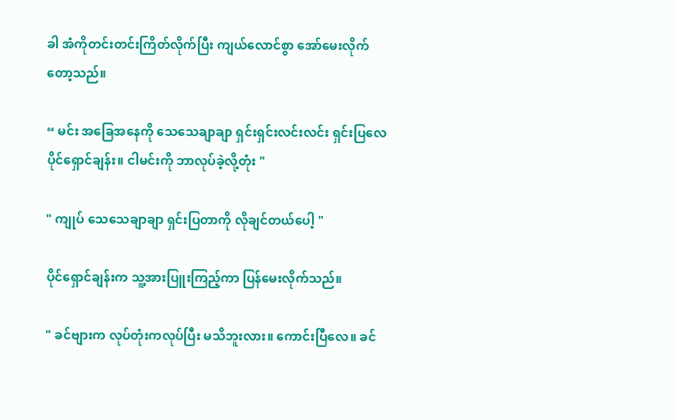ခါ အံကိုတင်းတင်းကြိတ်လိုက်ပြီး ကျယ်လောင်စွာ အော်မေးလိုက်တော့သည်။

“ မင်း အခြေအနေကို သေသေချာချာ ရှင်းရှင်းလင်းလင်း ရှင်းပြလေ ပိုင်ရှောင်ချန်း။ ငါမင်းကို ဘာလုပ်ခဲ့လို့တုံး "

" ကျုပ် သေသေချာချာ ရှင်းပြတာကို လိုချင်တယ်ပေါ့ "

ပိုင်ရှောင်ချန်းက သူ့အားပြူးကြည့်ကာ ပြန်မေးလိုက်သည်။

" ခင်ဗျားက လုပ်တုံးကလုပ်ပြီး မသိဘူးလား။ ကောင်းပြီလေ။ ခင်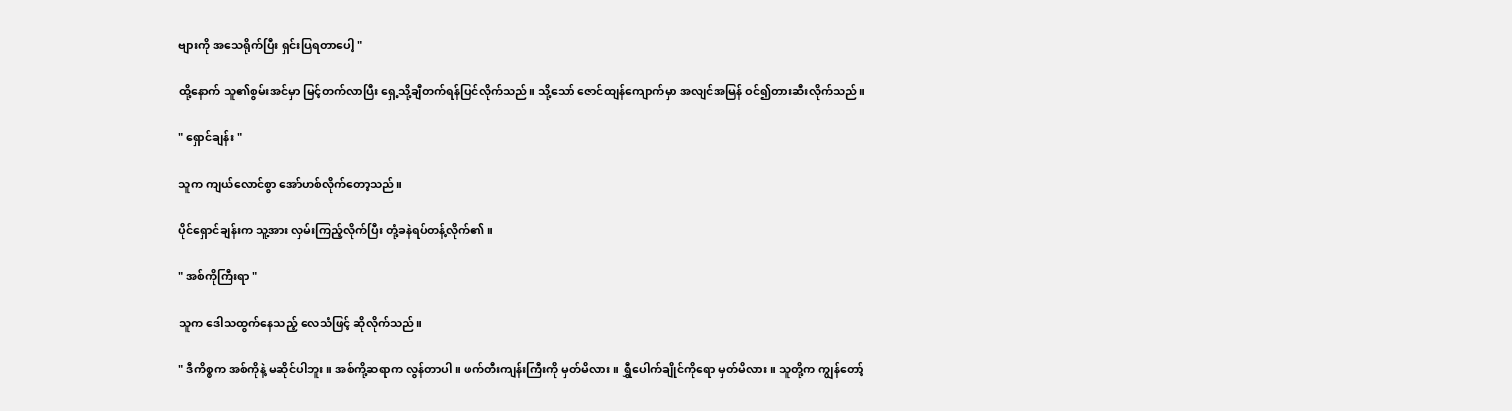ဗျားကို အသေရိုက်ပြီး ရှင်းပြရတာပေါ့ "

ထို့နောက် သူ၏စွမ်းအင်မှာ မြင့်တက်လာပြီး ရှေ့သို့ချီတက်ရန်ပြင်လိုက်သည်။ သို့သော် ဇောင်ထျန်ကျောက်မှာ အလျင်အမြန် ဝင်၍တားဆီးလိုက်သည်။

" ရှောင်ချန်း "

သူက ကျယ်လောင်စွာ အော်ဟစ်လိုက်တော့သည်။

ပိုင်ရှောင်ချန်းက သူ့အား လှမ်းကြည့်လိုက်ပြီး တုံ့ခနဲရပ်တန့်လိုက်၏။

" အစ်ကိုကြီးရာ "

သူက ဒေါသထွက်နေသည့် လေသံဖြင့် ဆိုလိုက်သည်။

" ဒီကိစ္စက အစ်ကိုနဲ့ မဆိုင်ပါဘူး။ အစ်ကို့ဆရာက လွန်တာပါ။ ဖက်တီးကျန်းကြီးကို မှတ်မိလား။ ရွှီပေါက်ချိုင်ကိုရော မှတ်မိလား။ သူတို့က ကျွန်တော့်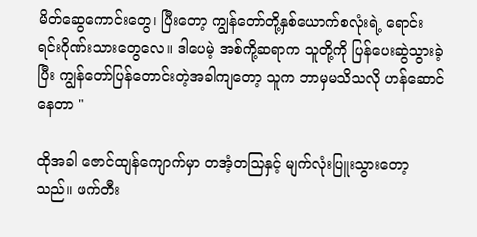မိတ်ဆွေကောင်းတွေ၊ ပြီးတော့ ကျွန်တော်တို့နှစ်ယောက်စလုံးရဲ့ ရောင်းရင်းဂိုဏ်းသားတွေလေ။ ဒါပေမဲ့ အစ်ကို့ဆရာက သူတို့ကို ပြန်ပေးဆွဲသွားခဲ့ပြီး ကျွန်တော်ပြန်တောင်းတဲ့အခါကျတော့ သူက ဘာမှမသိသလို ဟန်ဆောင်နေတာ "

ထိုအခါ ဇောင်ထျန်ကျောက်မှာ တအံ့တသြနှင့် မျက်လုံးပြူးသွားတော့သည်။ ဖက်တီး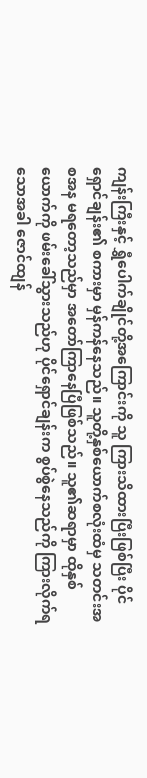ကျန်းကြီးနှင့် ရွှီပေါက်ချိုင်တို့အကြောင်းကို သူ ကြားသိထားပြီးဖြစ်ပြီး ပိုင်ရှောင်ချန်း၏ စကားမှာ မှန်ကန်နေသည်။ သူတို့နှစ်ယောက်စလုံးထံမှ သတင်းအစအန မရတော့သည်မှာ အတော်ကြာနေပြီဖြစ်သည်။ သူ၏ဆရာမှာ ထိုနှစ်ယောက်ကို ဖမ်းခေါ်သွားသည်ဟု ပိုင်ရှောင်ချန်းက စွပ်စွဲနေသည်ကို ကြားလိုက်ရသောအခါ ဇောင်ထျန်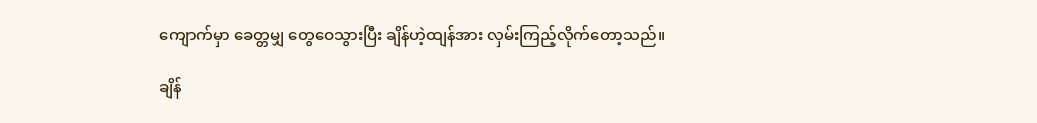ကျောက်မှာ ခေတ္တမျှ တွေဝေသွားပြီး ချိန်ဟဲ့ထျန်အား လှမ်းကြည့်လိုက်တော့သည်။

ချိန်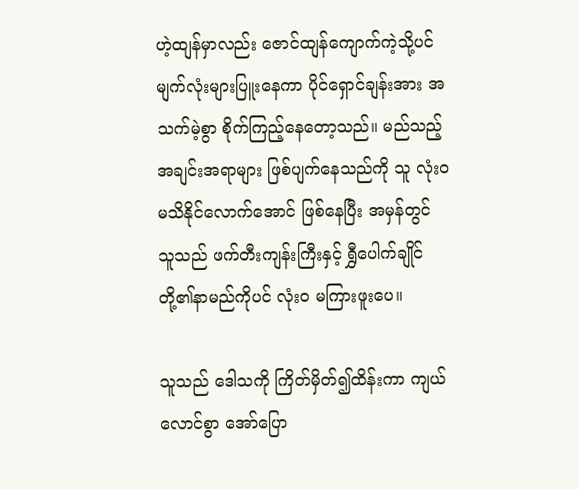ဟဲ့ထျန်မှာလည်း ဇောင်ထျန်ကျောက်ကဲ့သို့ပင် မျက်လုံးများပြူးနေကာ ပိုင်ရှောင်ချန်းအား အသက်မဲ့စွာ စိုက်ကြည့်နေတော့သည်။ မည်သည့်အချင်းအရာများ ဖြစ်ပျက်နေသည်ကို သူ လုံးဝမသိနိုင်လောက်အောင် ဖြစ်နေပြီး အမှန်တွင် သူသည် ဖက်တီးကျန်းကြီးနှင့် ရွှီပေါက်ချိုင်တို့၏နာမည်ကိုပင် လုံးဝ မကြားဖူးပေ။

သူသည် ဒေါသကို ကြိတ်မှိတ်၍ထိန်းကာ ကျယ်လောင်စွာ အော်ပြော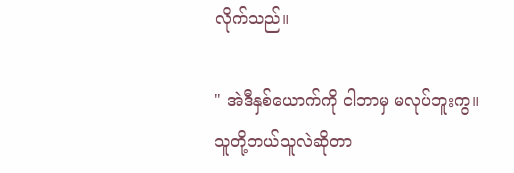လိုက်သည်။

" အဲဒီနှစ်ယောက်ကို ငါဘာမှ မလုပ်ဘူးကွ။ သူတို့ဘယ်သူလဲဆိုတာ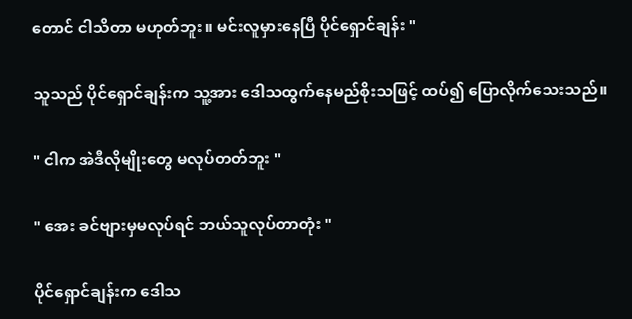တောင် ငါသိတာ မဟုတ်ဘူး။ မင်းလူမှားနေပြီ ပိုင်ရှောင်ချန်း "

သူသည် ပိုင်ရှောင်ချန်းက သူ့အား ဒေါသထွက်နေမည်စိုးသဖြင့် ထပ်၍ ပြောလိုက်သေးသည်။

" ငါက အဲဒီလိုမျိုးတွေ မလုပ်တတ်ဘူး "

" အေး ခင်ဗျားမှမလုပ်ရင် ဘယ်သူလုပ်တာတုံး "

ပိုင်ရှောင်ချန်းက ဒေါသ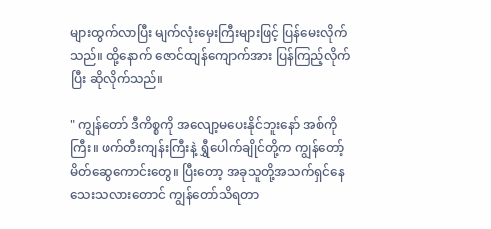များထွက်လာပြီး မျက်လုံးမှေးကြီးများဖြင့် ပြန်မေးလိုက်သည်။ ထို့နောက် ဇောင်ထျန်ကျောက်အား ပြန်ကြည့်လိုက်ပြီး ဆိုလိုက်သည်။

" ကျွန်တော် ဒီကိစ္စကို အလျော့မပေးနိုင်ဘူးနော် အစ်ကိုကြီး။ ဖက်တီးကျန်းကြီးနဲ့ ရွှီပေါက်ချိုင်တို့က ကျွန်တော့်မိတ်ဆွေကောင်းတွေ။ ပြီးတော့ အခုသူတို့အသက်ရှင်နေသေးသလားတောင် ကျွန်တော်သိရတာ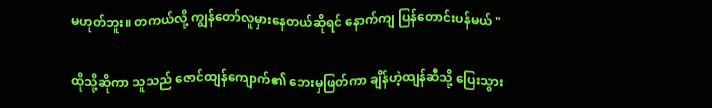မဟုတ်ဘူး။ တကယ်လို့ ကျွန်တော်လူမှားနေတယ်ဆိုရင် နောက်ကျ ပြန်တောင်းပန်မယ် "

ထိုသို့ဆိုကာ သူသည် ဇောင်ထျန်ကျောက်၏ ဘေးမှဖြတ်ကာ ချိန်ဟဲ့ထျန်ဆီသို့ ပြေးသွား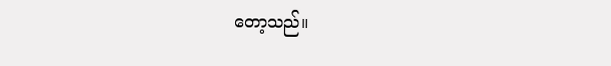တော့သည်။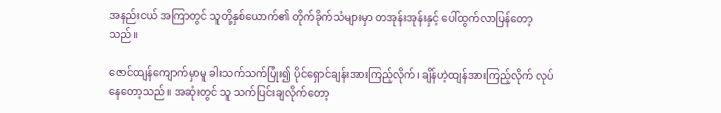အနည်းငယ် အကြာတွင် သူတို့နှစ်ယောက်၏ တိုက်ခိုက်သံများမှာ တအုန်းအုန်းနှင့် ပေါ်ထွက်လာပြန်တော့သည်။

ဇောင်ထျန်ကျောက်မှာမူ ခါးသက်သက်ပြုံး၍ ပိုင်ရှောင်ချန်းအားကြည့်လိုက်၊ ချိန်ဟဲ့ထျန်အားကြည့်လိုက် လုပ်နေတော့သည်။ အဆုံးတွင် သူ သက်ပြင်းချလိုက်တော့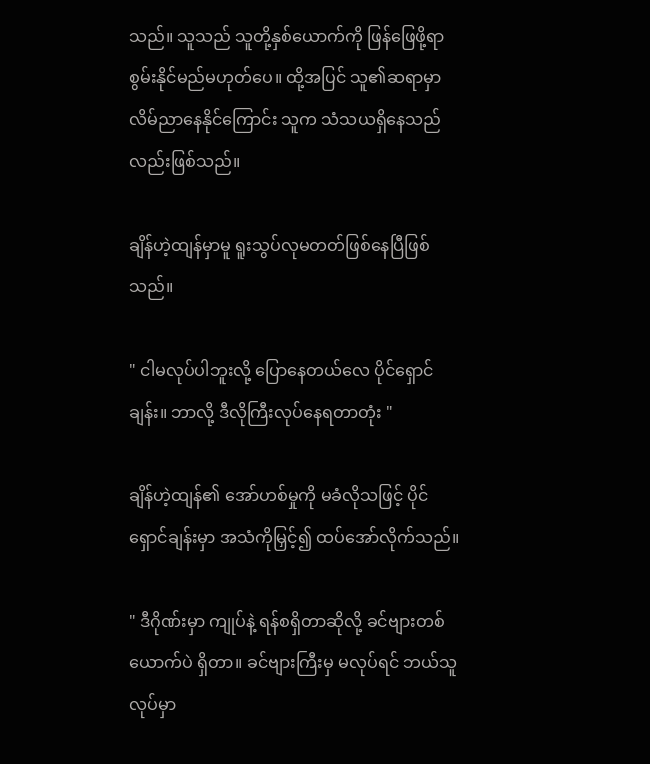သည်။ သူသည် သူတို့နှစ်ယောက်ကို ဖြန်ဖြေဖို့ရာ စွမ်းနိုင်မည်မဟုတ်ပေ။ ထို့အပြင် သူ၏ဆရာမှာ လိမ်ညာနေနိုင်ကြောင်း သူက သံသယရှိနေသည်လည်းဖြစ်သည်။

ချိန်ဟဲ့ထျန်မှာမူ ရူးသွပ်လုမတတ်ဖြစ်နေပြီဖြစ်သည်။

" ငါမလုပ်ပါဘူးလို့ ပြောနေတယ်လေ ပိုင်ရှောင်ချန်း။ ဘာလို့ ဒီလိုကြီးလုပ်နေရတာတုံး "

ချိန်ဟဲ့ထျန်၏ အော်ဟစ်မှုကို မခံလိုသဖြင့် ပိုင်ရှောင်ချန်းမှာ အသံကိုမြှင့်၍ ထပ်အော်လိုက်သည်။

" ဒီဂိုဏ်းမှာ ကျုပ်နဲ့ ရန်စရှိတာဆိုလို့ ခင်ဗျားတစ်ယောက်ပဲ ရှိတာ။ ခင်ဗျားကြီးမှ မလုပ်ရင် ဘယ်သူလုပ်မှာ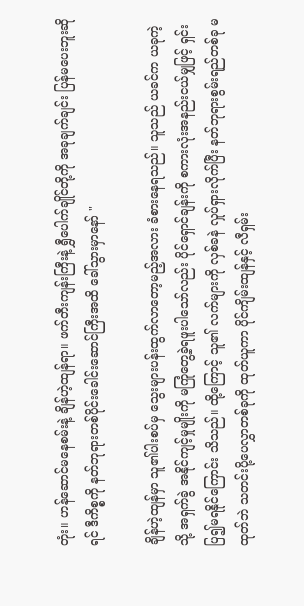တုံး။ ဟန်ဆောင်မနေစမ်းနဲ့ ချိန်ဟဲ့ထျန်ရာ။ ဖက်တီးကျန်းကြီးနဲ့ ရွှီပေါက်ချိုင်တို့ကို အခုချက်ချင်း ပြန်မပေးဘူးဆိုရင် ဒီကိစ္စကို နတ်ဘုရားတစ်ပိုင်းခေါင်းဆောင်ကြီးအထိ ခေါ်သွားမှာနော် "

ချိန်ဟဲ့ထျန်မှာ သူ၏ပါးစပ်မှ သွေးများပန်းထွက်လာတော့မည့်အလား ခံစားနေရသည်။ သူသည် ယခင်က ယခုကဲ့သို့ အရှက်ခွဲ အနိုင်ကျင့်မှုမျိုးကို မကြုံတွေ့ခဲ့ရဖူးပါသော်လည်း ပိုင်ရှောင်ချန်းကို စကားလုံးအနည်းငယ်မျှဖြင့် ရှင်းပြ၍မရနိုင်ကြောင်း သိသည်။ ထို့ကြောင့် သူ၏ လက်များကို လှစ်ခနဲ လှုပ်ရှားလိုက်ပြီး နတ်ဘုရားစွမ်းရည်တစ်ခု မထုတ်ဘဲ သတင်းပို့ပေလွှာတစ်ခုကို ထုတ်ယူကာ ပိုင်ကျိမ်းထျန်နှင့် လီရှမ်း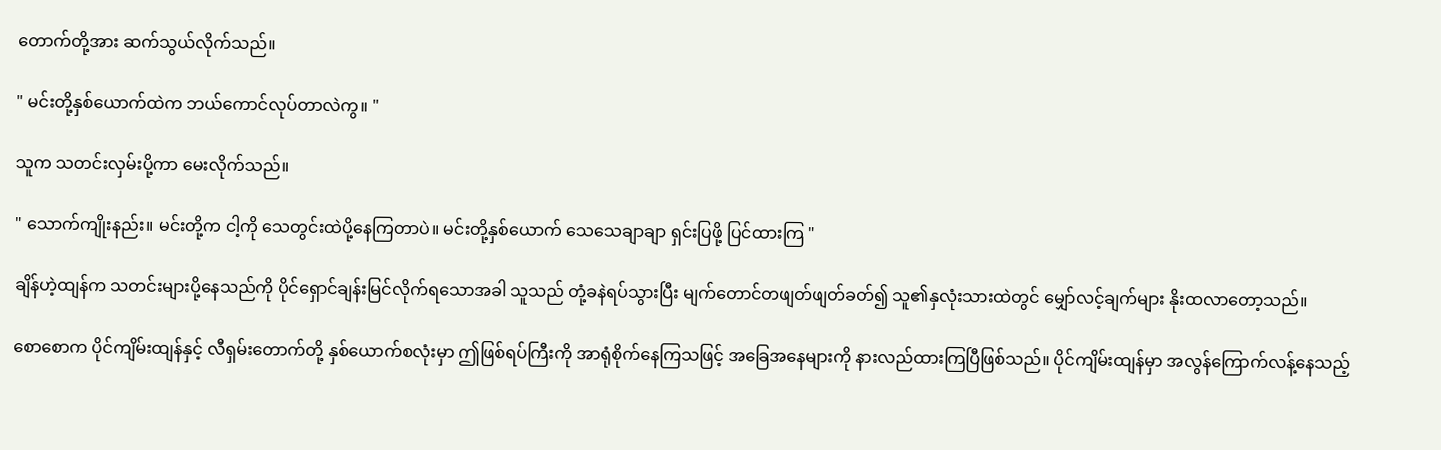တောက်တို့အား ဆက်သွယ်လိုက်သည်။

" မင်းတို့နှစ်ယောက်ထဲက ဘယ်ကောင်လုပ်တာလဲကွ။ "

သူက သတင်းလှမ်းပို့ကာ မေးလိုက်သည်။

" သောက်ကျိုးနည်း။ မင်းတို့က ငါ့ကို သေတွင်းထဲပို့နေကြတာပဲ။ မင်းတို့နှစ်ယောက် သေသေချာချာ ရှင်းပြဖို့ ပြင်ထားကြ "

ချိန်ဟဲ့ထျန်က သတင်းများပို့နေသည်ကို ပိုင်ရှောင်ချန်းမြင်လိုက်ရသောအခါ သူသည် တုံ့ခနဲရပ်သွားပြီး မျက်တောင်တဖျတ်ဖျတ်ခတ်၍ သူ၏နှလုံးသားထဲတွင် မျှော်လင့်ချက်များ နိုးထလာတော့သည်။

စောစောက ပိုင်ကျိမ်းထျန်နှင့် လီရှမ်းတောက်တို့ နှစ်ယောက်စလုံးမှာ ဤဖြစ်ရပ်ကြီးကို အာရုံစိုက်နေကြသဖြင့် အခြေအနေများကို နားလည်ထားကြပြီဖြစ်သည်။ ပိုင်ကျိမ်းထျန်မှာ အလွန်ကြောက်လန့်နေသည့်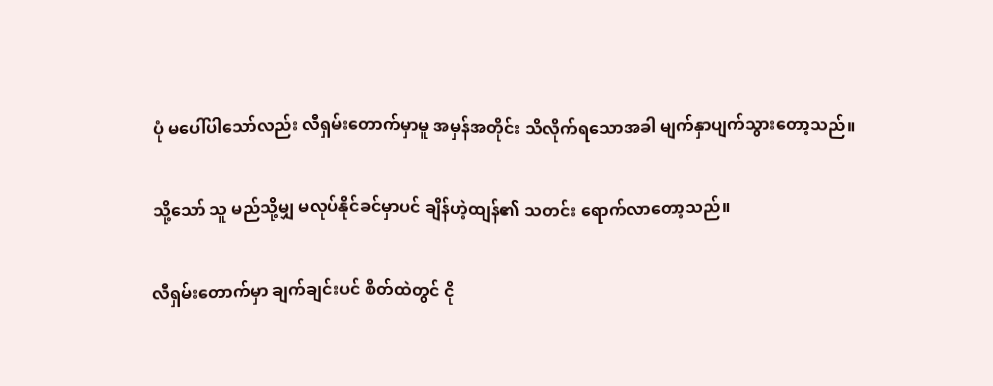ပုံ မပေါ်ပါသော်လည်း လီရှမ်းတောက်မှာမူ အမှန်အတိုင်း သိလိုက်ရသောအခါ မျက်နှာပျက်သွားတော့သည်။

သို့သော် သူ မည်သို့မျှ မလုပ်နိုင်ခင်မှာပင် ချိန်ဟဲ့ထျန်၏ သတင်း ရောက်လာတော့သည်။

လီရှမ်းတောက်မှာ ချက်ချင်းပင် စိတ်ထဲတွင် ငို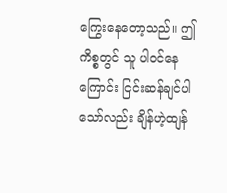ကြွေးနေတော့သည်။ ဤကိစ္စတွင် သူ ပါဝင်နေကြောင်း ငြင်းဆန်ချင်ပါသော်လည်း ချိန်ဟဲ့ထျန်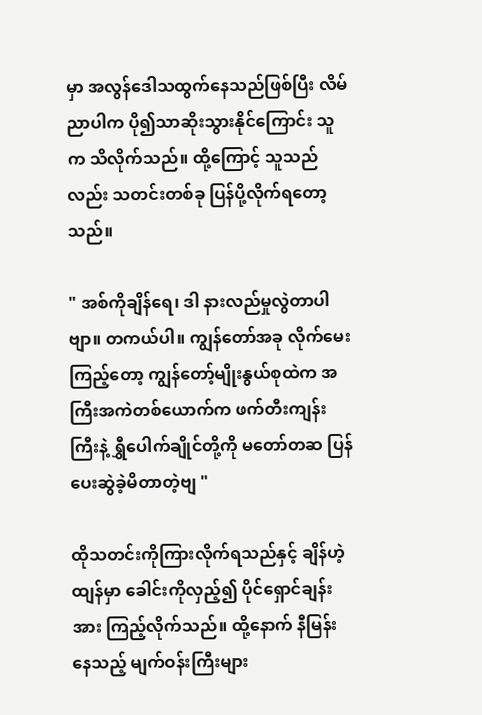မှာ အလွန်ဒေါသထွက်နေသည်ဖြစ်ပြီး လိမ်ညာပါက ပို၍သာဆိုးသွားနိုင်ကြောင်း သူက သိလိုက်သည်။ ထို့ကြောင့် သူသည်လည်း သတင်းတစ်ခု ပြန်ပို့လိုက်ရတော့သည်။

" အစ်ကိုချိန်ရေ၊ ဒါ နားလည်မှုလွဲတာပါဗျာ။ တကယ်ပါ။ ကျွန်တော်အခု လိုက်မေးကြည့်တော့ ကျွန်တော့်မျိုးနွယ်စုထဲက အကြီးအကဲတစ်ယောက်က ဖက်တီးကျန်းကြီးနဲ့ ရွှီပေါက်ချိုင်တို့ကို မတော်တဆ ပြန်ပေးဆွဲခဲ့မိတာတဲ့ဗျ "

ထိုသတင်းကိုကြားလိုက်ရသည်နှင့် ချိန်ဟဲ့ထျန်မှာ ခေါင်းကိုလှည့်၍ ပိုင်ရှောင်ချန်းအား ကြည့်လိုက်သည်။ ထို့နောက် နီမြန်းနေသည့် မျက်ဝန်းကြီးများ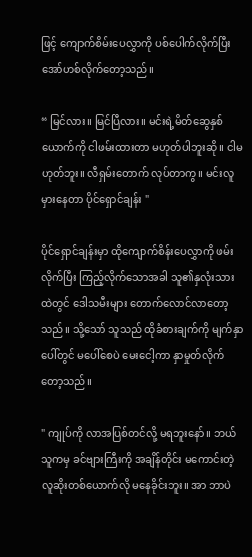ဖြင့် ကျောက်စိမ်းပေလွှာကို ပစ်ပေါက်လိုက်ပြီး အော်ဟစ်လိုက်တော့သည်။

“ မြင်လား။ မြင်ပြီလား။ မင်းရဲ့မိတ်ဆွေနှစ်ယောက်ကို ငါဖမ်းထားတာ မဟုတ်ပါဘူးဆို။ ငါမဟုတ်ဘူး။ လီရှမ်းတောက် လုပ်တာကွ။ မင်းလူမှားနေတာ ပိုင်ရှောင်ချန်း "

ပိုင်ရှောင်ချန်းမှာ ထိုကျောက်စိန်းပေလွှာကို ဖမ်းလိုက်ပြီး ကြည့်လိုက်သောအခါ သူ၏နှလုံးသားထဲတွင် ဒေါသမီးများ တောက်လောင်လာတော့သည်။ သို့သော် သူသည် ထိုခံစားချက်ကို မျက်နှာပေါ်တွင် မပေါ်စေပဲ မေးငေါ့ကာ နှာမှုတ်လိုက်တော့သည်။

" ကျုပ်ကို လာအပြစ်တင်လို့ မရဘူးနော်။ ဘယ်သူကမှ ခင်ဗျားကြီးကို အချိန်တိုင်း မကောင်းတဲ့လူဆိုးတစ်ယောက်လို မနေခိုင်းဘူး။ အာ ဘာပဲ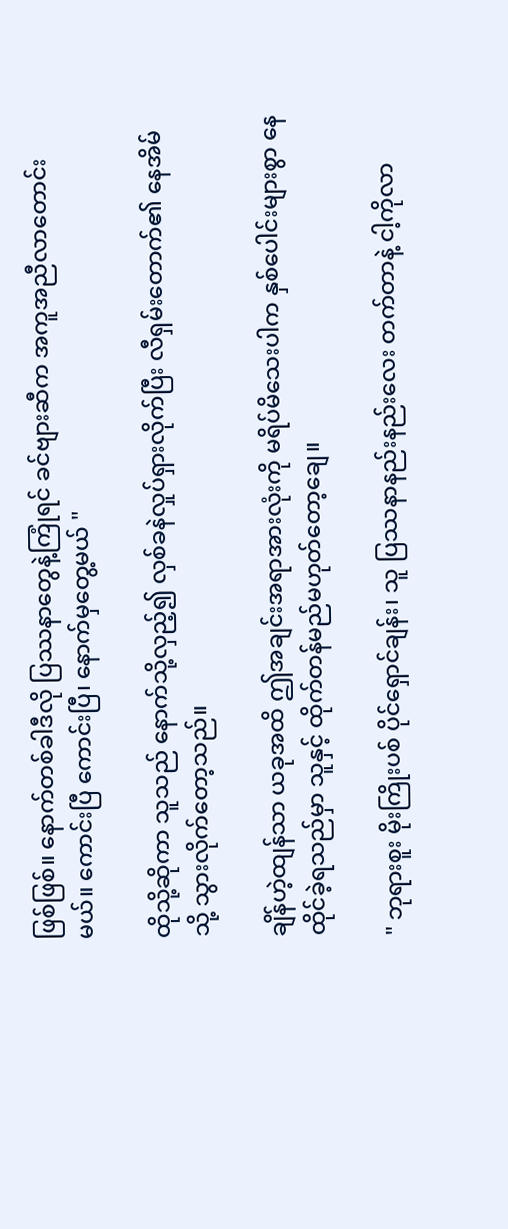ဖြစ်ဖြစ်။ နောက်တစ်ခါဒီလို ပြဿနာတွေနဲ့ကြုံရင် ခင်ဗျားဆီက အကူအညီလာတောင်းမယ်။ ကောင်းပြီ ကောင်းပြီ၊ နောက်မှတွေ့မယ် "

ထိုသို့ဆိုကာ သူသည် နောက်သို့လှည့်၍ လှစ်ခနဲလှုပ်ရှားလိုက်ပြီး လီရှမ်းတောက်၏ နေအိမ်သို့ သွားလိုက်တော့သည်။

ချိန်ဟဲ့ထျန်သာ ယခုအထိ ဤအချင်းအရာအားလုံးကို မရိပ်မိသေးပါက နှစ်ပေါင်းများစွာ နေထိုင်ခဲ့ရသည်မှာ သူနှင့် ထိုက်တန်မည်မဟုတ်တော့ချေ။

" ဘုရားစူး မိုးကြိုးပစ် ပိုင်ရှောင်ချန်း၊ သူ ပြဿနာနည်းနည်းလေး တက်တာနဲ့ ငါ့ကိုလာ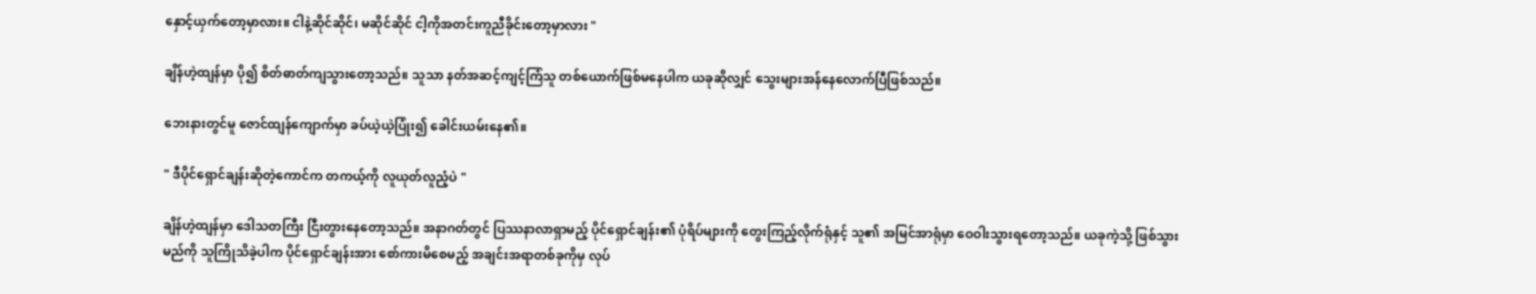နှောင့်ယှက်တော့မှာလား။ ငါနဲ့ဆိုင်ဆိုင်၊ မဆိုင်ဆိုင် ငါ့ကိုအတင်းကူညီခိုင်းတော့မှာလား "

ချိန်ဟဲ့ထျန်မှာ ပို၍ စိတ်ဓာတ်ကျသွားတော့သည်။ သူသာ နတ်အဆင့်ကျင့်ကြံသူ တစ်ယောက်ဖြစ်မနေပါက ယခုဆိုလျှင် သွေးများအန်နေလောက်ပြီဖြစ်သည်။

ဘေးနားတွင်မူ ဇောင်ထျန်ကျောက်မှာ ခပ်ယဲ့ယဲ့ပြုံး၍ ခေါင်းယမ်းနေ၏။

" ဒီပိုင်ရှောင်ချန်းဆိုတဲ့ကောင်က တကယ့်ကို လူယုတ်လူညံ့ပဲ "

ချိန်ဟဲ့ထျန်မှာ ဒေါသတကြီး ငြီးတွားနေတော့သည်။ အနာဂတ်တွင် ပြဿနာလာရှာမည့် ပိုင်ရှောင်ချန်း၏ ပုံရိပ်များကို တွေးကြည့်လိုက်ရုံနှင့် သူ၏ အမြင်အာရုံမှာ ဝေဝါးသွားရတော့သည်။ ယခုကဲ့သို့ ဖြစ်သွားမည်ကို သူကြိုသိခဲ့ပါက ပိုင်ရှောင်ချန်းအား စော်ကားမိစေမည့် အချင်းအရာတစ်ခုကိုမှ လုပ်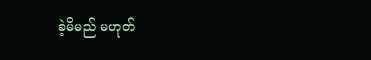ခဲ့မိမည် မဟုတ်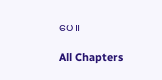ပေ။

All Chapters